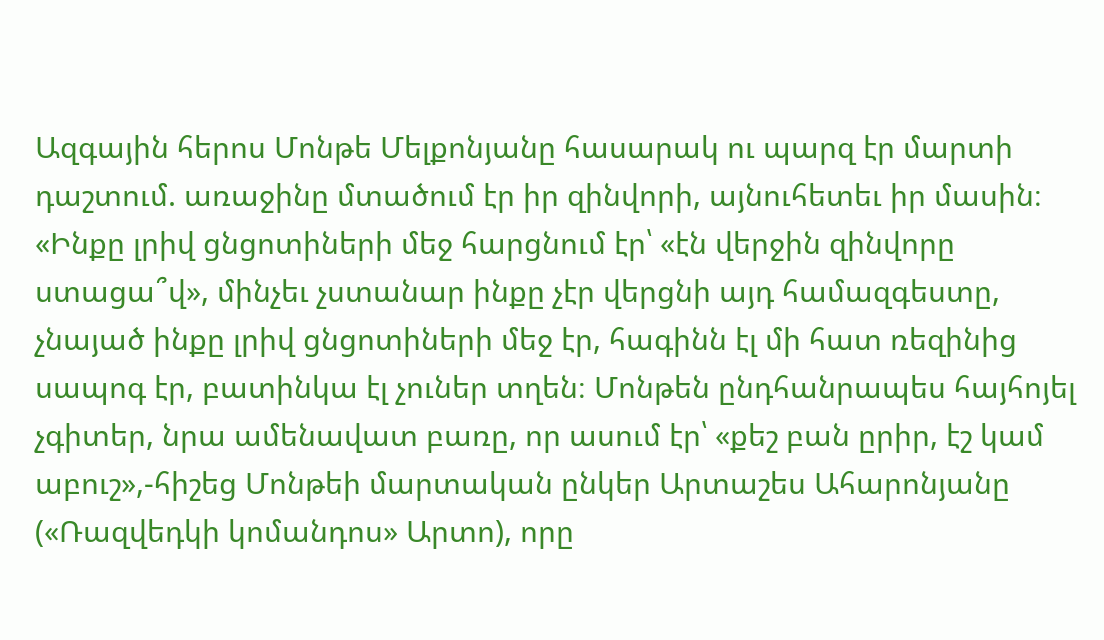Ազգային հերոս Մոնթե Մելքոնյանը հասարակ ու պարզ էր մարտի դաշտում. առաջինը մտածում էր իր զինվորի, այնուհետեւ իր մասին։ «Ինքը լրիվ ցնցոտիների մեջ հարցնում էր՝ «էն վերջին զինվորը ստացա՞վ», մինչեւ չստանար ինքը չէր վերցնի այդ համազգեստը, չնայած ինքը լրիվ ցնցոտիների մեջ էր, հագինն էլ մի հատ ռեզինից սապոգ էր, բատինկա էլ չուներ տղեն։ Մոնթեն ընդհանրապես հայհոյել չգիտեր, նրա ամենավատ բառը, որ ասում էր՝ «քեշ բան ըրիր, էշ կամ աբուշ»,-հիշեց Մոնթեի մարտական ընկեր Արտաշես Ահարոնյանը («Ռազվեդկի կոմանդոս» Արտո), որը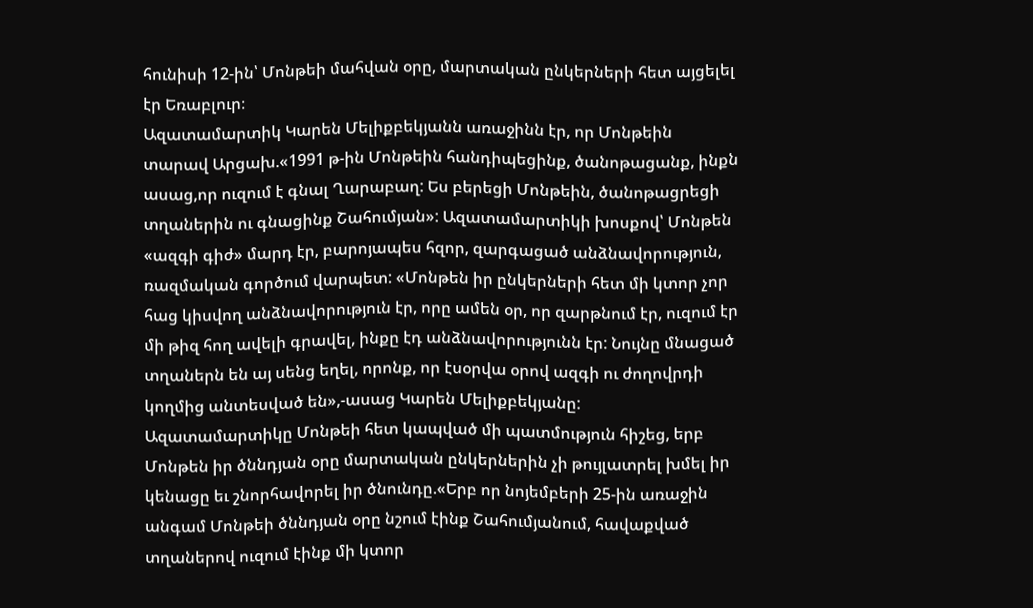հունիսի 12-ին՝ Մոնթեի մահվան օրը, մարտական ընկերների հետ այցելել էր Եռաբլուր։
Ազատամարտիկ Կարեն Մելիքբեկյանն առաջինն էր, որ Մոնթեին տարավ Արցախ.«1991 թ-ին Մոնթեին հանդիպեցինք, ծանոթացանք, ինքն ասաց,որ ուզում է գնալ Ղարաբաղ: Ես բերեցի Մոնթեին, ծանոթացրեցի տղաներին ու գնացինք Շահումյան»: Ազատամարտիկի խոսքով՝ Մոնթեն «ազգի գիժ» մարդ էր, բարոյապես հզոր, զարգացած անձնավորություն, ռազմական գործում վարպետ: «Մոնթեն իր ընկերների հետ մի կտոր չոր հաց կիսվող անձնավորություն էր, որը ամեն օր, որ զարթնում էր, ուզում էր մի թիզ հող ավելի գրավել, ինքը էդ անձնավորությունն էր: Նույնը մնացած տղաներն են այ սենց եղել, որոնք, որ էսօրվա օրով ազգի ու ժողովրդի կողմից անտեսված են»,-ասաց Կարեն Մելիքբեկյանը:
Ազատամարտիկը Մոնթեի հետ կապված մի պատմություն հիշեց, երբ Մոնթեն իր ծննդյան օրը մարտական ընկերներին չի թույլատրել խմել իր կենացը եւ շնորհավորել իր ծնունդը.«Երբ որ նոյեմբերի 25-ին առաջին անգամ Մոնթեի ծննդյան օրը նշում էինք Շահումյանում, հավաքված տղաներով ուզում էինք մի կտոր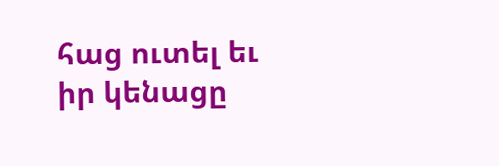հաց ուտել եւ իր կենացը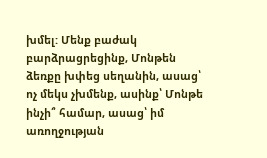խմել: Մենք բաժակ բարձրացրեցինք, Մոնթեն ձեռքը խփեց սեղանին, ասաց՝ ոչ մեկս չխմենք, ասինք՝ Մոնթե ինչի՞ համար, ասաց՝ իմ առողջության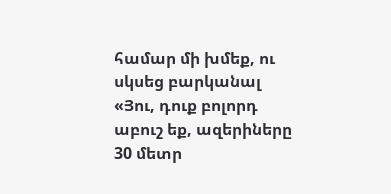համար մի խմեք, ու սկսեց բարկանալ «Յու, դուք բոլորդ աբուշ եք, ազերիները 30 մետր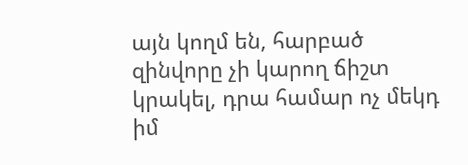այն կողմ են, հարբած զինվորը չի կարող ճիշտ կրակել, դրա համար ոչ մեկդ իմ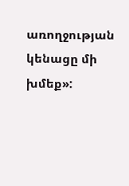առողջության կենացը մի խմեք»: